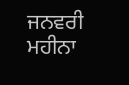ਜਨਵਰੀ ਮਹੀਨਾ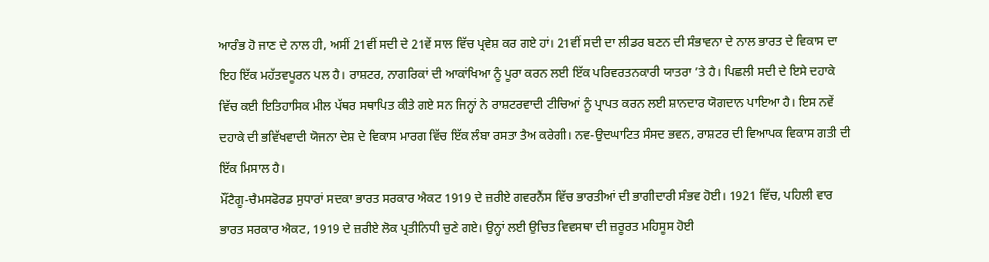ਆਰੰਭ ਹੋ ਜਾਣ ਦੇ ਨਾਲ ਹੀ, ਅਸੀਂ 21ਵੀਂ ਸਦੀ ਦੇ 21ਵੇਂ ਸਾਲ ਵਿੱਚ ਪ੍ਰਵੇਸ਼ ਕਰ ਗਏ ਹਾਂ। 21ਵੀਂ ਸਦੀ ਦਾ ਲੀਡਰ ਬਣਨ ਦੀ ਸੰਭਾਵਨਾ ਦੇ ਨਾਲ ਭਾਰਤ ਦੇ ਵਿਕਾਸ ਦਾ ਇਹ ਇੱਕ ਮਹੱਤਵਪੂਰਨ ਪਲ ਹੈ। ਰਾਸ਼ਟਰ, ਨਾਗਰਿਕਾਂ ਦੀ ਆਕਾਂਖਿਆ ਨੂੰ ਪੂਰਾ ਕਰਨ ਲਈ ਇੱਕ ਪਰਿਵਰਤਨਕਾਰੀ ਯਾਤਰਾ ’ਤੇ ਹੈ। ਪਿਛਲੀ ਸਦੀ ਦੇ ਇਸੇ ਦਹਾਕੇ ਵਿੱਚ ਕਈ ਇਤਿਹਾਸਿਕ ਮੀਲ ਪੱਥਰ ਸਥਾਪਿਤ ਕੀਤੇ ਗਏ ਸਨ ਜਿਨ੍ਹਾਂ ਨੇ ਰਾਸ਼ਟਰਵਾਦੀ ਟੀਚਿਆਂ ਨੂੰ ਪ੍ਰਾਪਤ ਕਰਨ ਲਈ ਸ਼ਾਨਦਾਰ ਯੋਗਦਾਨ ਪਾਇਆ ਹੈ। ਇਸ ਨਵੇਂ ਦਹਾਕੇ ਦੀ ਭਵਿੱਖਵਾਦੀ ਯੋਜਨਾ ਦੇਸ਼ ਦੇ ਵਿਕਾਸ ਮਾਰਗ ਵਿੱਚ ਇੱਕ ਲੰਬਾ ਰਸਤਾ ਤੈਅ ਕਰੇਗੀ। ਨਵ-ਉਦਘਾਟਿਤ ਸੰਸਦ ਭਵਨ, ਰਾਸ਼ਟਰ ਦੀ ਵਿਆਪਕ ਵਿਕਾਸ ਗਤੀ ਦੀ ਇੱਕ ਮਿਸਾਲ ਹੈ।
ਮੌਂਟੈਗੂ-ਚੈਮਸਫੋਰਡ ਸੁਧਾਰਾਂ ਸਦਕਾ ਭਾਰਤ ਸਰਕਾਰ ਐਕਟ 1919 ਦੇ ਜ਼ਰੀਏ ਗਵਰਨੈਂਸ ਵਿੱਚ ਭਾਰਤੀਆਂ ਦੀ ਭਾਗੀਦਾਰੀ ਸੰਭਵ ਹੋਈ। 1921 ਵਿੱਚ, ਪਹਿਲੀ ਵਾਰ ਭਾਰਤ ਸਰਕਾਰ ਐਕਟ, 1919 ਦੇ ਜ਼ਰੀਏ ਲੋਕ ਪ੍ਰਤੀਨਿਧੀ ਚੁਣੇ ਗਏ। ਉਨ੍ਹਾਂ ਲਈ ਉਚਿਤ ਵਿਵਸਥਾ ਦੀ ਜ਼ਰੂਰਤ ਮਹਿਸੂਸ ਹੋਈ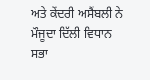ਅਤੇ ਕੇਂਦਰੀ ਅਸੈਂਬਲੀ ਨੇ ਮੌਜੂਦਾ ਦਿੱਲੀ ਵਿਧਾਨ ਸਭਾ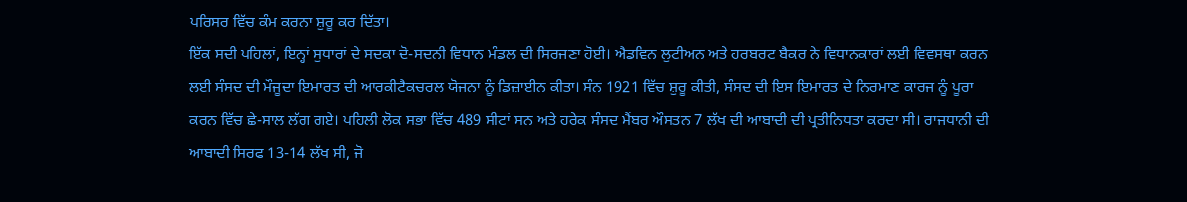ਪਰਿਸਰ ਵਿੱਚ ਕੰਮ ਕਰਨਾ ਸ਼ੁਰੂ ਕਰ ਦਿੱਤਾ।
ਇੱਕ ਸਦੀ ਪਹਿਲਾਂ, ਇਨ੍ਹਾਂ ਸੁਧਾਰਾਂ ਦੇ ਸਦਕਾ ਦੋ-ਸਦਨੀ ਵਿਧਾਨ ਮੰਡਲ ਦੀ ਸਿਰਜਣਾ ਹੋਈ। ਐਡਵਿਨ ਲੁਟੀਅਨ ਅਤੇ ਹਰਬਰਟ ਬੈਕਰ ਨੇ ਵਿਧਾਨਕਾਰਾਂ ਲਈ ਵਿਵਸਥਾ ਕਰਨ ਲਈ ਸੰਸਦ ਦੀ ਮੌਜੂਦਾ ਇਮਾਰਤ ਦੀ ਆਰਕੀਟੈਕਚਰਲ ਯੋਜਨਾ ਨੂੰ ਡਿਜ਼ਾਈਨ ਕੀਤਾ। ਸੰਨ 1921 ਵਿੱਚ ਸ਼ੁਰੂ ਕੀਤੀ, ਸੰਸਦ ਦੀ ਇਸ ਇਮਾਰਤ ਦੇ ਨਿਰਮਾਣ ਕਾਰਜ ਨੂੰ ਪੂਰਾ ਕਰਨ ਵਿੱਚ ਛੇ-ਸਾਲ ਲੱਗ ਗਏ। ਪਹਿਲੀ ਲੋਕ ਸਭਾ ਵਿੱਚ 489 ਸੀਟਾਂ ਸਨ ਅਤੇ ਹਰੇਕ ਸੰਸਦ ਮੈਂਬਰ ਔਸਤਨ 7 ਲੱਖ ਦੀ ਆਬਾਦੀ ਦੀ ਪ੍ਰਤੀਨਿਧਤਾ ਕਰਦਾ ਸੀ। ਰਾਜਧਾਨੀ ਦੀ ਆਬਾਦੀ ਸਿਰਫ 13-14 ਲੱਖ ਸੀ, ਜੋ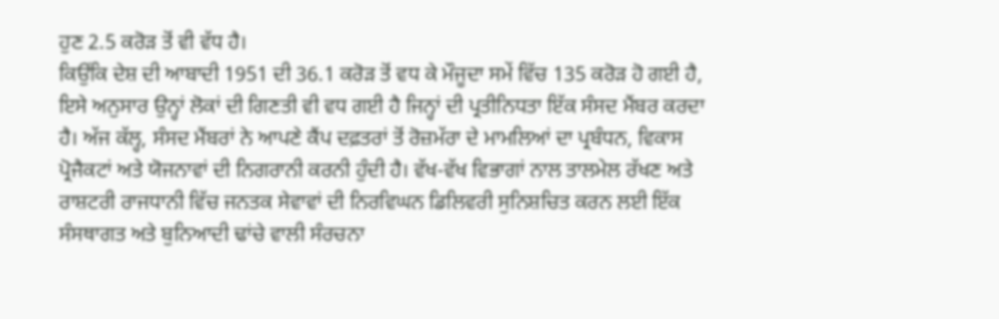ਹੁਣ 2.5 ਕਰੋੜ ਤੋਂ ਵੀ ਵੱਧ ਹੈ।
ਕਿਉਂਕਿ ਦੇਸ਼ ਦੀ ਆਬਾਦੀ 1951 ਦੀ 36.1 ਕਰੋੜ ਤੋਂ ਵਧ ਕੇ ਮੌਜੂਦਾ ਸਮੇਂ ਵਿੱਚ 135 ਕਰੋੜ ਹੋ ਗਈ ਹੈ, ਇਸੇ ਅਨੁਸਾਰ ਉਨ੍ਹਾਂ ਲੋਕਾਂ ਦੀ ਗਿਣਤੀ ਵੀ ਵਧ ਗਈ ਹੈ ਜਿਨ੍ਹਾਂ ਦੀ ਪ੍ਰਤੀਨਿਧਤਾ ਇੱਕ ਸੰਸਦ ਮੈਂਬਰ ਕਰਦਾ ਹੈ। ਅੱਜ ਕੱਲ੍ਹ, ਸੰਸਦ ਮੈਂਬਰਾਂ ਨੇ ਆਪਣੇ ਕੈਂਪ ਦਫ਼ਤਰਾਂ ਤੋਂ ਰੋਜ਼ਮੱਰਾ ਦੇ ਮਾਮਲਿਆਂ ਦਾ ਪ੍ਰਬੰਧਨ, ਵਿਕਾਸ ਪ੍ਰੋਜੈਕਟਾਂ ਅਤੇ ਯੋਜਨਾਵਾਂ ਦੀ ਨਿਗਰਾਨੀ ਕਰਨੀ ਹੁੰਦੀ ਹੈ। ਵੱਖ-ਵੱਖ ਵਿਭਾਗਾਂ ਨਾਲ ਤਾਲਮੇਲ ਰੱਖਣ ਅਤੇ ਰਾਸ਼ਟਰੀ ਰਾਜਧਾਨੀ ਵਿੱਚ ਜਨਤਕ ਸੇਵਾਵਾਂ ਦੀ ਨਿਰਵਿਘਨ ਡਿਲਿਵਰੀ ਸੁਨਿਸ਼ਚਿਤ ਕਰਨ ਲਈ ਇੱਕ ਸੰਸਥਾਗਤ ਅਤੇ ਬੁਨਿਆਦੀ ਢਾਂਚੇ ਵਾਲੀ ਸੰਰਚਨਾ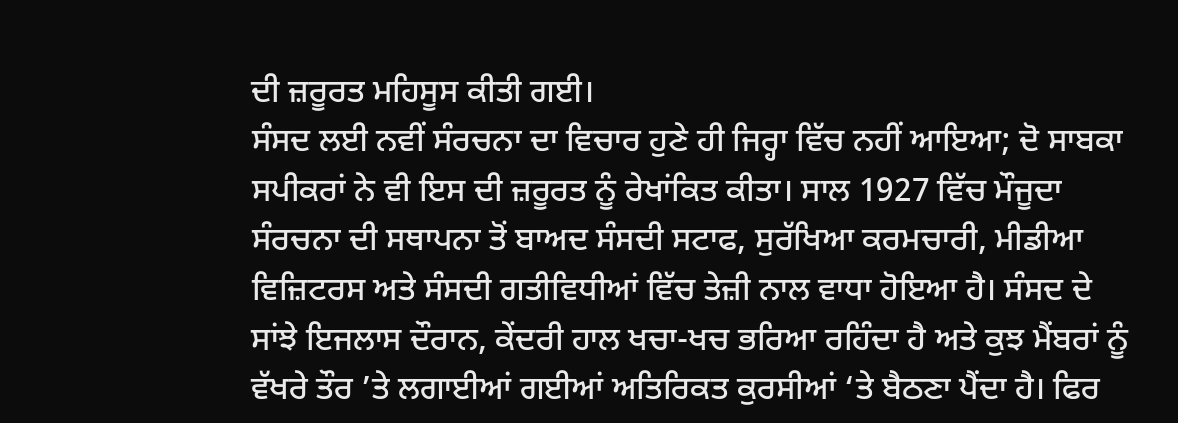ਦੀ ਜ਼ਰੂਰਤ ਮਹਿਸੂਸ ਕੀਤੀ ਗਈ।
ਸੰਸਦ ਲਈ ਨਵੀਂ ਸੰਰਚਨਾ ਦਾ ਵਿਚਾਰ ਹੁਣੇ ਹੀ ਜਿਰ੍ਹਾ ਵਿੱਚ ਨਹੀਂ ਆਇਆ; ਦੋ ਸਾਬਕਾ ਸਪੀਕਰਾਂ ਨੇ ਵੀ ਇਸ ਦੀ ਜ਼ਰੂਰਤ ਨੂੰ ਰੇਖਾਂਕਿਤ ਕੀਤਾ। ਸਾਲ 1927 ਵਿੱਚ ਮੌਜੂਦਾ ਸੰਰਚਨਾ ਦੀ ਸਥਾਪਨਾ ਤੋਂ ਬਾਅਦ ਸੰਸਦੀ ਸਟਾਫ, ਸੁਰੱਖਿਆ ਕਰਮਚਾਰੀ, ਮੀਡੀਆ ਵਿਜ਼ਿਟਰਸ ਅਤੇ ਸੰਸਦੀ ਗਤੀਵਿਧੀਆਂ ਵਿੱਚ ਤੇਜ਼ੀ ਨਾਲ ਵਾਧਾ ਹੋਇਆ ਹੈ। ਸੰਸਦ ਦੇ ਸਾਂਝੇ ਇਜਲਾਸ ਦੌਰਾਨ, ਕੇਂਦਰੀ ਹਾਲ ਖਚਾ-ਖਚ ਭਰਿਆ ਰਹਿੰਦਾ ਹੈ ਅਤੇ ਕੁਝ ਮੈਂਬਰਾਂ ਨੂੰ ਵੱਖਰੇ ਤੌਰ ’ਤੇ ਲਗਾਈਆਂ ਗਈਆਂ ਅਤਿਰਿਕਤ ਕੁਰਸੀਆਂ ‘ਤੇ ਬੈਠਣਾ ਪੈਂਦਾ ਹੈ। ਫਿਰ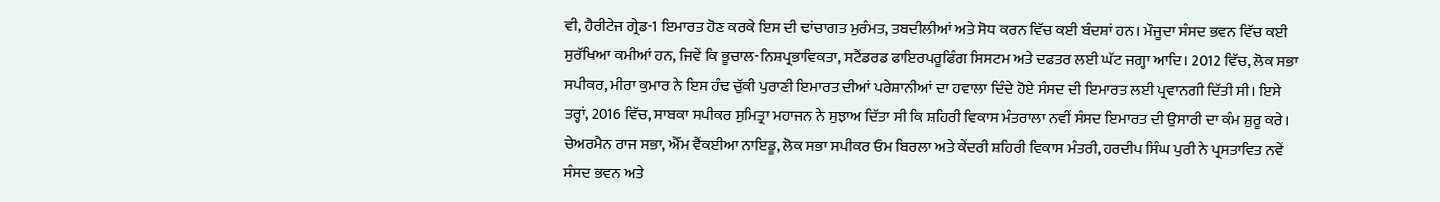ਵੀ, ਹੈਰੀਟੇਜ ਗ੍ਰੇਡ-1 ਇਮਾਰਤ ਹੋਣ ਕਰਕੇ ਇਸ ਦੀ ਢਾਂਚਾਗਤ ਮੁਰੰਮਤ, ਤਬਦੀਲੀਆਂ ਅਤੇ ਸੋਧ ਕਰਨ ਵਿੱਚ ਕਈ ਬੰਦਸ਼ਾਂ ਹਨ। ਮੌਜੂਦਾ ਸੰਸਦ ਭਵਨ ਵਿੱਚ ਕਈ ਸੁਰੱਖਿਆ ਕਮੀਆਂ ਹਨ, ਜਿਵੇਂ ਕਿ ਭੂਚਾਲ-ਨਿਸ਼ਪ੍ਰਭਾਵਿਕਤਾ, ਸਟੈਂਡਰਡ ਫਾਇਰਪਰੂਫਿੰਗ ਸਿਸਟਮ ਅਤੇ ਦਫਤਰ ਲਈ ਘੱਟ ਜਗ੍ਹਾ ਆਦਿ। 2012 ਵਿੱਚ, ਲੋਕ ਸਭਾ ਸਪੀਕਰ, ਮੀਰਾ ਕੁਮਾਰ ਨੇ ਇਸ ਹੰਢ ਚੁੱਕੀ ਪੁਰਾਣੀ ਇਮਾਰਤ ਦੀਆਂ ਪਰੇਸ਼ਾਨੀਆਂ ਦਾ ਹਵਾਲਾ ਦਿੰਦੇ ਹੋਏ ਸੰਸਦ ਦੀ ਇਮਾਰਤ ਲਈ ਪ੍ਰਵਾਨਗੀ ਦਿੱਤੀ ਸੀ। ਇਸੇ ਤਰ੍ਹਾਂ, 2016 ਵਿੱਚ, ਸਾਬਕਾ ਸਪੀਕਰ ਸੁਮਿਤ੍ਰਾ ਮਹਾਜਨ ਨੇ ਸੁਝਾਅ ਦਿੱਤਾ ਸੀ ਕਿ ਸ਼ਹਿਰੀ ਵਿਕਾਸ ਮੰਤਰਾਲਾ ਨਵੀਂ ਸੰਸਦ ਇਮਾਰਤ ਦੀ ਉਸਾਰੀ ਦਾ ਕੰਮ ਸ਼ੁਰੂ ਕਰੇ। ਚੇਅਰਮੈਨ ਰਾਜ ਸਭਾ, ਐੱਮ ਵੈਂਕਈਆ ਨਾਇਡੂ, ਲੋਕ ਸਭਾ ਸਪੀਕਰ ਓਮ ਬਿਰਲਾ ਅਤੇ ਕੇਂਦਰੀ ਸ਼ਹਿਰੀ ਵਿਕਾਸ ਮੰਤਰੀ, ਹਰਦੀਪ ਸਿੰਘ ਪੁਰੀ ਨੇ ਪ੍ਰਸਤਾਵਿਤ ਨਵੇਂ ਸੰਸਦ ਭਵਨ ਅਤੇ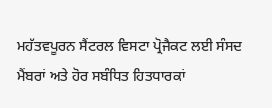ਮਹੱਤਵਪੂਰਨ ਸੈਂਟਰਲ ਵਿਸਟਾ ਪ੍ਰੋਜੈਕਟ ਲਈ ਸੰਸਦ ਮੈਂਬਰਾਂ ਅਤੇ ਹੋਰ ਸਬੰਧਿਤ ਹਿਤਧਾਰਕਾਂ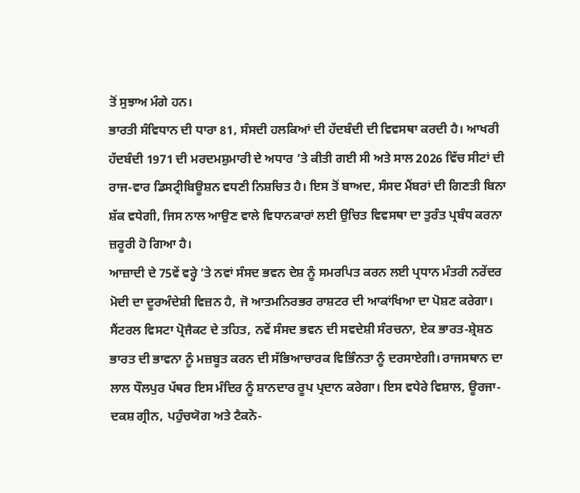ਤੋਂ ਸੁਝਾਅ ਮੰਗੇ ਹਨ।
ਭਾਰਤੀ ਸੰਵਿਧਾਨ ਦੀ ਧਾਰਾ 81, ਸੰਸਦੀ ਹਲਕਿਆਂ ਦੀ ਹੱਦਬੰਦੀ ਦੀ ਵਿਵਸਥਾ ਕਰਦੀ ਹੈ। ਆਖਰੀ ਹੱਦਬੰਦੀ 1971 ਦੀ ਮਰਦਮਸ਼ੁਮਾਰੀ ਦੇ ਅਧਾਰ ’ਤੇ ਕੀਤੀ ਗਈ ਸੀ ਅਤੇ ਸਾਲ 2026 ਵਿੱਚ ਸੀਟਾਂ ਦੀ ਰਾਜ-ਵਾਰ ਡਿਸਟ੍ਰੀਬਿਊਸ਼ਨ ਵਧਣੀ ਨਿਸ਼ਚਿਤ ਹੈ। ਇਸ ਤੋਂ ਬਾਅਦ, ਸੰਸਦ ਮੈਂਬਰਾਂ ਦੀ ਗਿਣਤੀ ਬਿਨਾ ਸ਼ੱਕ ਵਧੇਗੀ, ਜਿਸ ਨਾਲ ਆਉਣ ਵਾਲੇ ਵਿਧਾਨਕਾਰਾਂ ਲਈ ਉਚਿਤ ਵਿਵਸਥਾ ਦਾ ਤੁਰੰਤ ਪ੍ਰਬੰਧ ਕਰਨਾ ਜ਼ਰੂਰੀ ਹੋ ਗਿਆ ਹੈ।
ਆਜ਼ਾਦੀ ਦੇ 75ਵੇਂ ਵਰ੍ਹੇ ’ਤੇ ਨਵਾਂ ਸੰਸਦ ਭਵਨ ਦੇਸ਼ ਨੂੰ ਸਮਰਪਿਤ ਕਰਨ ਲਈ ਪ੍ਰਧਾਨ ਮੰਤਰੀ ਨਰੇਂਦਰ ਮੋਦੀ ਦਾ ਦੂਰਅੰਦੇਸ਼ੀ ਵਿਜ਼ਨ ਹੈ, ਜੋ ਆਤਮਨਿਰਭਰ ਰਾਸ਼ਟਰ ਦੀ ਆਕਾਂਖਿਆ ਦਾ ਪੋਸ਼ਣ ਕਰੇਗਾ। ਸੈਂਟਰਲ ਵਿਸਟਾ ਪ੍ਰੋਜੈਕਟ ਦੇ ਤਹਿਤ, ਨਵੇਂ ਸੰਸਦ ਭਵਨ ਦੀ ਸਵਦੇਸ਼ੀ ਸੰਰਚਨਾ, ਏਕ ਭਾਰਤ-ਸ਼੍ਰੇਸ਼ਠ ਭਾਰਤ ਦੀ ਭਾਵਨਾ ਨੂੰ ਮਜ਼ਬੂਤ ਕਰਨ ਦੀ ਸੱਭਿਆਚਾਰਕ ਵਿਭਿੰਨਤਾ ਨੂੰ ਦਰਸਾਏਗੀ। ਰਾਜਸਥਾਨ ਦਾ ਲਾਲ ਧੌਲਪੁਰ ਪੱਥਰ ਇਸ ਮੰਦਿਰ ਨੂੰ ਸ਼ਾਨਦਾਰ ਰੂਪ ਪ੍ਰਦਾਨ ਕਰੇਗਾ। ਇਸ ਵਧੇਰੇ ਵਿਸ਼ਾਲ, ਊਰਜਾ-ਦਕਸ਼ ਗ੍ਰੀਨ, ਪਹੁੰਚਯੋਗ ਅਤੇ ਟੈਕਨੋ-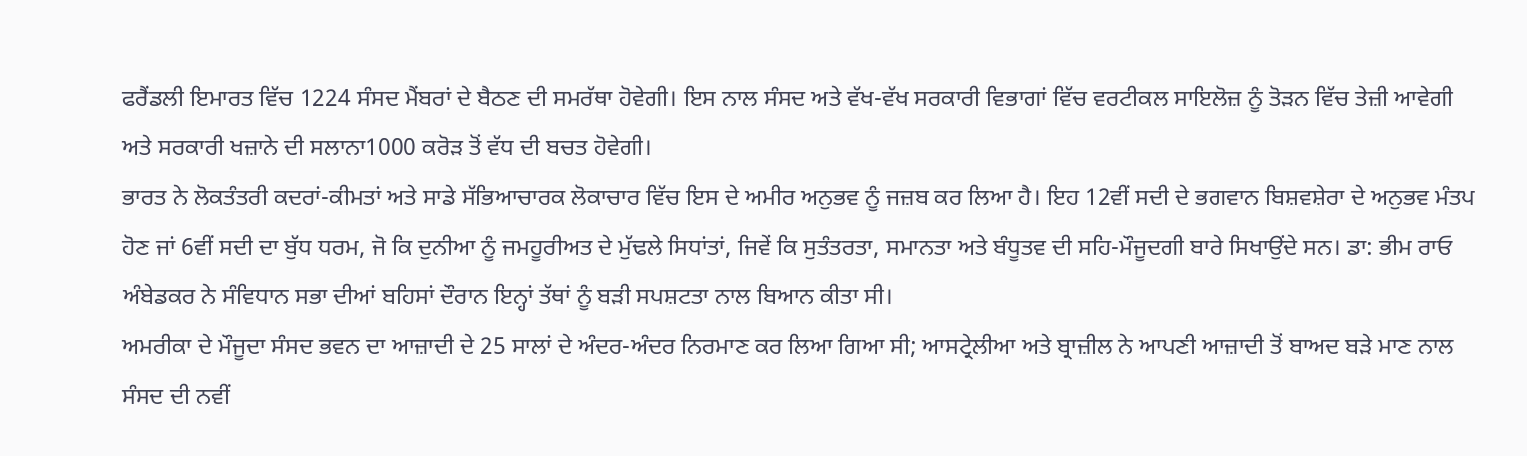ਫਰੈਂਡਲੀ ਇਮਾਰਤ ਵਿੱਚ 1224 ਸੰਸਦ ਮੈਂਬਰਾਂ ਦੇ ਬੈਠਣ ਦੀ ਸਮਰੱਥਾ ਹੋਵੇਗੀ। ਇਸ ਨਾਲ ਸੰਸਦ ਅਤੇ ਵੱਖ-ਵੱਖ ਸਰਕਾਰੀ ਵਿਭਾਗਾਂ ਵਿੱਚ ਵਰਟੀਕਲ ਸਾਇਲੋਜ਼ ਨੂੰ ਤੋੜਨ ਵਿੱਚ ਤੇਜ਼ੀ ਆਵੇਗੀ ਅਤੇ ਸਰਕਾਰੀ ਖਜ਼ਾਨੇ ਦੀ ਸਲਾਨਾ1000 ਕਰੋੜ ਤੋਂ ਵੱਧ ਦੀ ਬਚਤ ਹੋਵੇਗੀ।
ਭਾਰਤ ਨੇ ਲੋਕਤੰਤਰੀ ਕਦਰਾਂ-ਕੀਮਤਾਂ ਅਤੇ ਸਾਡੇ ਸੱਭਿਆਚਾਰਕ ਲੋਕਾਚਾਰ ਵਿੱਚ ਇਸ ਦੇ ਅਮੀਰ ਅਨੁਭਵ ਨੂੰ ਜਜ਼ਬ ਕਰ ਲਿਆ ਹੈ। ਇਹ 12ਵੀਂ ਸਦੀ ਦੇ ਭਗਵਾਨ ਬਿਸ਼ਵਸ਼ੇਰਾ ਦੇ ਅਨੁਭਵ ਮੰਤਪ ਹੋਣ ਜਾਂ 6ਵੀਂ ਸਦੀ ਦਾ ਬੁੱਧ ਧਰਮ, ਜੋ ਕਿ ਦੁਨੀਆ ਨੂੰ ਜਮਹੂਰੀਅਤ ਦੇ ਮੁੱਢਲੇ ਸਿਧਾਂਤਾਂ, ਜਿਵੇਂ ਕਿ ਸੁਤੰਤਰਤਾ, ਸਮਾਨਤਾ ਅਤੇ ਬੰਧੂਤਵ ਦੀ ਸਹਿ-ਮੌਜੂਦਗੀ ਬਾਰੇ ਸਿਖਾਉਂਦੇ ਸਨ। ਡਾ: ਭੀਮ ਰਾਓ ਅੰਬੇਡਕਰ ਨੇ ਸੰਵਿਧਾਨ ਸਭਾ ਦੀਆਂ ਬਹਿਸਾਂ ਦੌਰਾਨ ਇਨ੍ਹਾਂ ਤੱਥਾਂ ਨੂੰ ਬੜੀ ਸਪਸ਼ਟਤਾ ਨਾਲ ਬਿਆਨ ਕੀਤਾ ਸੀ।
ਅਮਰੀਕਾ ਦੇ ਮੌਜੂਦਾ ਸੰਸਦ ਭਵਨ ਦਾ ਆਜ਼ਾਦੀ ਦੇ 25 ਸਾਲਾਂ ਦੇ ਅੰਦਰ-ਅੰਦਰ ਨਿਰਮਾਣ ਕਰ ਲਿਆ ਗਿਆ ਸੀ; ਆਸਟ੍ਰੇਲੀਆ ਅਤੇ ਬ੍ਰਾਜ਼ੀਲ ਨੇ ਆਪਣੀ ਆਜ਼ਾਦੀ ਤੋਂ ਬਾਅਦ ਬੜੇ ਮਾਣ ਨਾਲ ਸੰਸਦ ਦੀ ਨਵੀਂ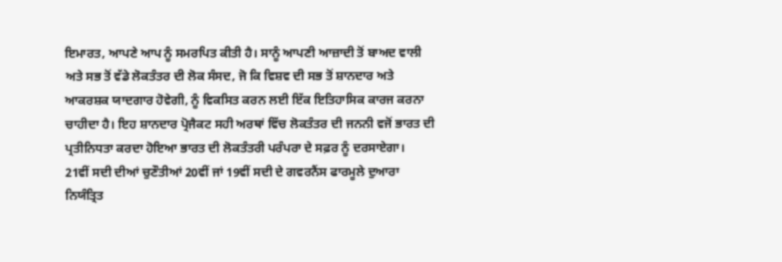ਇਮਾਰਤ, ਆਪਣੇ ਆਪ ਨੂੰ ਸਮਰਪਿਤ ਕੀਤੀ ਹੈ। ਸਾਨੂੰ ਆਪਣੀ ਆਜ਼ਾਦੀ ਤੋਂ ਬਾਅਦ ਵਾਲੀ ਅਤੇ ਸਭ ਤੋਂ ਵੱਡੇ ਲੋਕਤੰਤਰ ਦੀ ਲੋਕ ਸੰਸਦ, ਜੋ ਕਿ ਵਿਸ਼ਵ ਦੀ ਸਭ ਤੋਂ ਸ਼ਾਨਦਾਰ ਅਤੇ ਆਕਰਸ਼ਕ ਯਾਦਗਾਰ ਹੋਵੇਗੀ, ਨੂੰ ਵਿਕਸਿਤ ਕਰਨ ਲਈ ਇੱਕ ਇਤਿਹਾਸਿਕ ਕਾਰਜ ਕਰਨਾ ਚਾਹੀਦਾ ਹੈ। ਇਹ ਸ਼ਾਨਦਾਰ ਪ੍ਰੋਜੈਕਟ ਸਹੀ ਅਰਥਾਂ ਵਿੱਚ ਲੋਕਤੰਤਰ ਦੀ ਜਨਨੀ ਵਜੋਂ ਭਾਰਤ ਦੀ ਪ੍ਰਤੀਨਿਧਤਾ ਕਰਦਾ ਹੋਇਆ ਭਾਰਤ ਦੀ ਲੋਕਤੰਤਰੀ ਪਰੰਪਰਾ ਦੇ ਸਫ਼ਰ ਨੂੰ ਦਰਸਾਏਗਾ।
21ਵੀਂ ਸਦੀ ਦੀਆਂ ਚੁਣੌਤੀਆਂ 20ਵੀਂ ਜਾਂ 19ਵੀਂ ਸਦੀ ਦੇ ਗਵਰਨੈਂਸ ਫਾਰਮੂਲੇ ਦੁਆਰਾ ਨਿਯੰਤ੍ਰਿਤ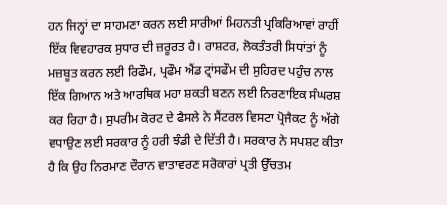ਹਨ ਜਿਨ੍ਹਾਂ ਦਾ ਸਾਹਮਣਾ ਕਰਨ ਲਈ ਸਾਰੀਆਂ ਮਿਹਨਤੀ ਪ੍ਰਕਿਰਿਆਵਾਂ ਰਾਹੀਂ ਇੱਕ ਵਿਵਹਾਰਕ ਸੁਧਾਰ ਦੀ ਜ਼ਰੂਰਤ ਹੈ। ਰਾਸ਼ਟਰ, ਲੋਕਤੰਤਰੀ ਸਿਧਾਂਤਾਂ ਨੂੰ ਮਜ਼ਬੂਤ ਕਰਨ ਲਈ ਰਿਫੌਮ, ਪ੍ਰਫੌਮ ਐਂਡ ਟ੍ਰਾਂਸਫੌਮ ਦੀ ਸੁਹਿਰਦ ਪਹੁੰਚ ਨਾਲ ਇੱਕ ਗਿਆਨ ਅਤੇ ਆਰਥਿਕ ਮਹਾ ਸ਼ਕਤੀ ਬਣਨ ਲਈ ਨਿਰਣਾਇਕ ਸੰਘਰਸ਼ ਕਰ ਰਿਹਾ ਹੈ। ਸੁਪਰੀਮ ਕੋਰਟ ਦੇ ਫੈਸਲੇ ਨੇ ਸੈਂਟਰਲ ਵਿਸਟਾ ਪ੍ਰੋਜੈਕਟ ਨੂੰ ਅੱਗੇ ਵਧਾਉਣ ਲਈ ਸਰਕਾਰ ਨੂੰ ਹਰੀ ਝੰਡੀ ਦੇ ਦਿੱਤੀ ਹੈ। ਸਰਕਾਰ ਨੇ ਸਪਸ਼ਟ ਕੀਤਾ ਹੈ ਕਿ ਉਹ ਨਿਰਮਾਣ ਦੌਰਾਨ ਵਾਤਾਵਰਣ ਸਰੋਕਾਰਾਂ ਪ੍ਰਤੀ ਉੱਚਤਮ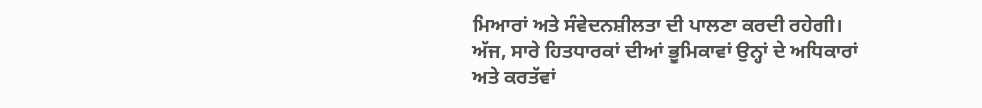ਮਿਆਰਾਂ ਅਤੇ ਸੰਵੇਦਨਸ਼ੀਲਤਾ ਦੀ ਪਾਲਣਾ ਕਰਦੀ ਰਹੇਗੀ।
ਅੱਜ, ਸਾਰੇ ਹਿਤਧਾਰਕਾਂ ਦੀਆਂ ਭੂਮਿਕਾਵਾਂ ਉਨ੍ਹਾਂ ਦੇ ਅਧਿਕਾਰਾਂ ਅਤੇ ਕਰਤੱਵਾਂ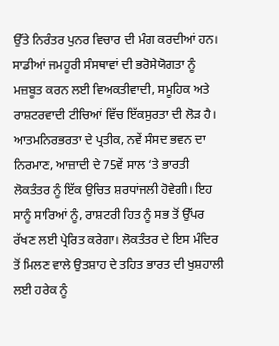ਉੱਤੇ ਨਿਰੰਤਰ ਪੁਨਰ ਵਿਚਾਰ ਦੀ ਮੰਗ ਕਰਦੀਆਂ ਹਨ। ਸਾਡੀਆਂ ਜਮਹੂਰੀ ਸੰਸਥਾਵਾਂ ਦੀ ਭਰੋਸੇਯੋਗਤਾ ਨੂੰ ਮਜ਼ਬੂਤ ਕਰਨ ਲਈ ਵਿਅਕਤੀਵਾਦੀ, ਸਮੂਹਿਕ ਅਤੇ ਰਾਸ਼ਟਰਵਾਦੀ ਟੀਚਿਆਂ ਵਿੱਚ ਇੱਕਸੁਰਤਾ ਦੀ ਲੋੜ ਹੈ। ਆਤਮਨਿਰਭਰਤਾ ਦੇ ਪ੍ਰਤੀਕ, ਨਵੇਂ ਸੰਸਦ ਭਵਨ ਦਾ ਨਿਰਮਾਣ, ਆਜ਼ਾਦੀ ਦੇ 75ਵੇਂ ਸਾਲ ‘ਤੇ ਭਾਰਤੀ ਲੋਕਤੰਤਰ ਨੂੰ ਇੱਕ ਉਚਿਤ ਸ਼ਰਧਾਂਜਲੀ ਹੋਵੇਗੀ। ਇਹ ਸਾਨੂੰ ਸਾਰਿਆਂ ਨੂੰ, ਰਾਸ਼ਟਰੀ ਹਿਤ ਨੂੰ ਸਭ ਤੋਂ ਉੱਪਰ ਰੱਖਣ ਲਈ ਪ੍ਰੇਰਿਤ ਕਰੇਗਾ। ਲੋਕਤੰਤਰ ਦੇ ਇਸ ਮੰਦਿਰ ਤੋਂ ਮਿਲਣ ਵਾਲੇ ਉਤਸ਼ਾਹ ਦੇ ਤਹਿਤ ਭਾਰਤ ਦੀ ਖੁਸ਼ਹਾਲੀ ਲਈ ਹਰੇਕ ਨੂੰ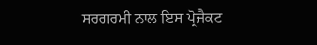ਸਰਗਰਮੀ ਨਾਲ ਇਸ ਪ੍ਰੋਜੈਕਟ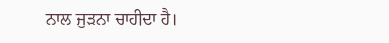ਨਾਲ ਜੁੜਨਾ ਚਾਹੀਦਾ ਹੈ।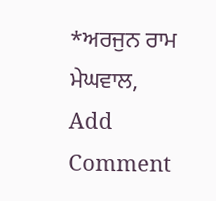*ਅਰਜੁਨ ਰਾਮ ਮੇਘਵਾਲ,
Add Comment